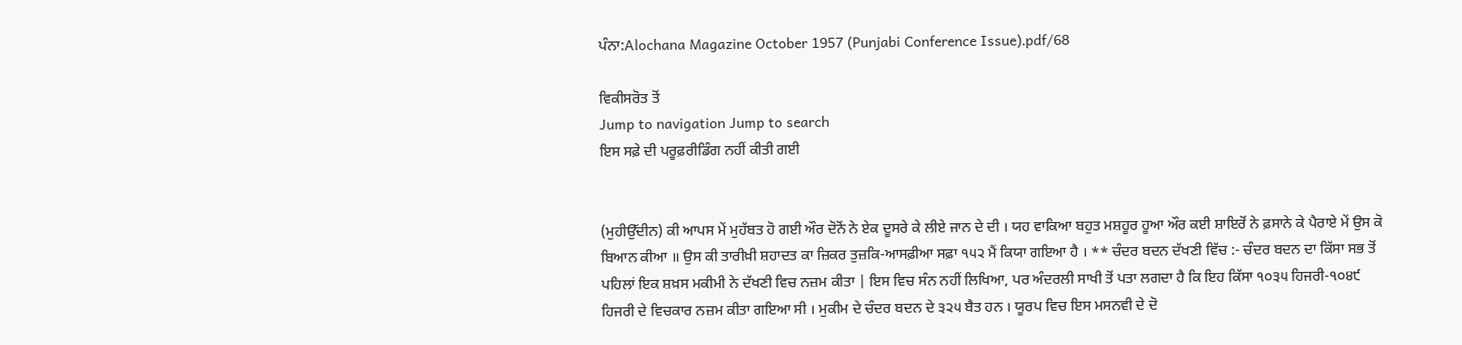ਪੰਨਾ:Alochana Magazine October 1957 (Punjabi Conference Issue).pdf/68

ਵਿਕੀਸਰੋਤ ਤੋਂ
Jump to navigation Jump to search
ਇਸ ਸਫ਼ੇ ਦੀ ਪਰੂਫ਼ਰੀਡਿੰਗ ਨਹੀਂ ਕੀਤੀ ਗਈ


(ਮੁਹੀਉੱਦੀਨ) ਕੀ ਆਪਸ ਮੇਂ ਮੁਹੱਬਤ ਹੋ ਗਈ ਔਰ ਦੋਨੋਂ ਨੇ ਏਕ ਦੂਸਰੇ ਕੇ ਲੀਏ ਜਾਨ ਦੇ ਦੀ । ਯਹ ਵਾਕਿਆ ਬਹੁਤ ਮਸ਼ਹੂਰ ਹੂਆ ਔਰ ਕਈ ਸ਼ਾਇਰੋਂ ਨੇ ਫ਼ਸਾਨੇ ਕੇ ਪੈਰਾਏ ਮੇਂ ਉਸ ਕੋ ਬਿਆਨ ਕੀਆ ॥ ਉਸ ਕੀ ਤਾਰੀਖ਼ੀ ਸ਼ਹਾਦਤ ਕਾ ਜ਼ਿਕਰ ਤੁਜ਼ਕਿ-ਆਸਫ਼ੀਆ ਸਫ਼ਾ ੧੫੨ ਮੈਂ ਕਿਯਾ ਗਇਆ ਹੈ । ** ਚੰਦਰ ਬਦਨ ਦੱਖਣੀ ਵਿੱਚ :- ਚੰਦਰ ਬਦਨ ਦਾ ਕਿੱਸਾ ਸਭ ਤੋਂ ਪਹਿਲਾਂ ਇਕ ਸ਼ਖ਼ਸ ਮਕੀਮੀ ਨੇ ਦੱਖਣੀ ਵਿਚ ਨਜ਼ਮ ਕੀਤਾ | ਇਸ ਵਿਚ ਸੰਨ ਨਹੀਂ ਲਿਖਿਆ, ਪਰ ਅੰਦਰਲੀ ਸਾਖੀ ਤੋਂ ਪਤਾ ਲਗਦਾ ਹੈ ਕਿ ਇਹ ਕਿੱਸਾ ੧੦੩੫ ਹਿਜਰੀ-੧੦੪੯ ਹਿਜਰੀ ਦੇ ਵਿਚਕਾਰ ਨਜ਼ਮ ਕੀਤਾ ਗਇਆ ਸੀ । ਮੁਕੀਮ ਦੇ ਚੰਦਰ ਬਦਨ ਦੇ ੩੨੫ ਬੈਤ ਹਨ । ਯੂਰਪ ਵਿਚ ਇਸ ਮਸਨਵੀ ਦੇ ਦੋ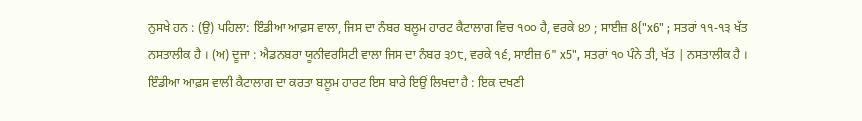ਨੁਸਖੇ ਹਨ : (ਉ) ਪਹਿਲਾ: ਇੰਡੀਆ ਆਫ਼ਸ ਵਾਲਾ, ਜਿਸ ਦਾ ਨੰਬਰ ਬਲੂਮ ਹਾਰਟ ਕੈਟਾਲਾਗ ਵਿਚ ੧੦੦ ਹੈ, ਵਰਕੇ ੪੭ ; ਸਾਈਜ਼ 8{"x6" ; ਸਤਰਾਂ ੧੧-੧੩ ਖੱਤ ਨਸਤਾਲੀਕ ਹੈ । (ਅ) ਦੂਜਾ : ਐਡਨਬਰਾ ਯੂਨੀਵਰਸਿਟੀ ਵਾਲਾ ਜਿਸ ਦਾ ਨੰਬਰ ੩੭੮, ਵਰਕੇ ੧੬, ਸਾਈਜ਼ 6" x5", ਸਤਰਾਂ ੧੦ ਪੰਨੇ ਤੀ, ਖੱਤ | ਨਸਤਾਲੀਕ ਹੈ । ਇੰਡੀਆ ਆਫ਼ਸ ਵਾਲੀ ਕੈਟਾਲਾਗ ਦਾ ਕਰਤਾ ਬਲੂਮ ਹਾਰਟ ਇਸ ਬਾਰੇ ਇਉਂ ਲਿਖਦਾ ਹੈ : ਇਕ ਦਖਣੀ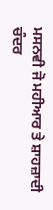ਮਸਨਵੀ ਜੋ ਮਹੀਆਰ ਤੇ ਸ਼ਾਹਜ਼ਾਦੀ ਚੰਦਰ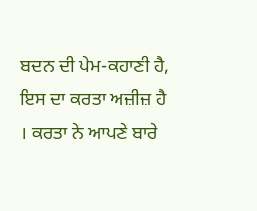ਬਦਨ ਦੀ ਪੇਮ-ਕਹਾਣੀ ਹੈ, ਇਸ ਦਾ ਕਰਤਾ ਅਜ਼ੀਜ਼ ਹੈ । ਕਰਤਾ ਨੇ ਆਪਣੇ ਬਾਰੇ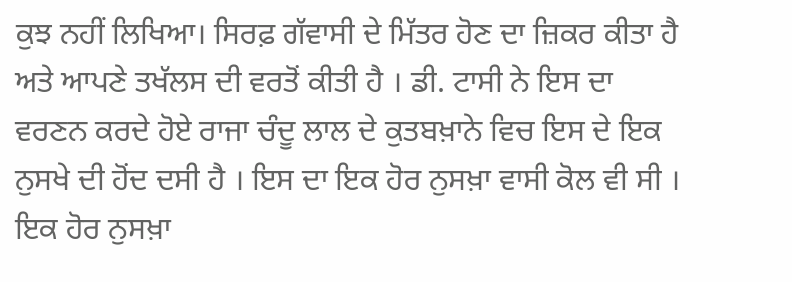ਕੁਝ ਨਹੀਂ ਲਿਖਿਆ। ਸਿਰਫ਼ ਗੱਵਾਸੀ ਦੇ ਮਿੱਤਰ ਹੋਣ ਦਾ ਜ਼ਿਕਰ ਕੀਤਾ ਹੈ ਅਤੇ ਆਪਣੇ ਤਖੱਲਸ ਦੀ ਵਰਤੋਂ ਕੀਤੀ ਹੈ । ਡੀ. ਟਾਸੀ ਨੇ ਇਸ ਦਾ ਵਰਣਨ ਕਰਦੇ ਹੋਏ ਰਾਜਾ ਚੰਦੂ ਲਾਲ ਦੇ ਕੁਤਬਖ਼ਾਨੇ ਵਿਚ ਇਸ ਦੇ ਇਕ ਨੁਸਖੇ ਦੀ ਹੋਂਦ ਦਸੀ ਹੈ । ਇਸ ਦਾ ਇਕ ਹੋਰ ਨੁਸਖ਼ਾ ਵਾਸੀ ਕੋਲ ਵੀ ਸੀ । ਇਕ ਹੋਰ ਨੁਸਖ਼ਾ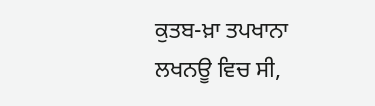ਕੁਤਬ-ਖ਼ਾ ਤਪਖਾਨਾ ਲਖਨਊ ਵਿਚ ਸੀ,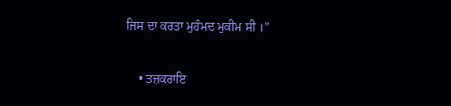ਜਿਸ ਦਾ ਕਰਤਾ ਮੁਹੰਮਦ ਮੁਕੀਮ ਸੀ ।”

    • ਤਜ਼ਕਰਾਇ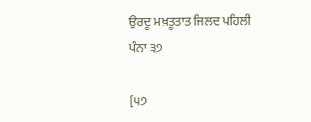ਉਰਦੂ ਮਖ਼ਤੂਤਾਤ ਜਿਲਦ ਪਹਿਲੀ ਪੰਨਾ ੩੭

[੫੭